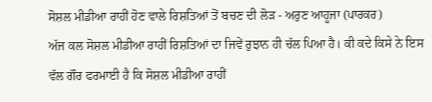ਸੋਸ਼ਲ ਮੀਡੀਆ ਰਾਹੀਂ ਹੋਣ ਵਾਲੇ ਰਿਸ਼ਤਿਆਂ ਤੋਂ ਬਚਣ ਦੀ ਲੋੜ - ਅਰੁਣ ਆਹੂਜਾ (ਪਾਰਕਰ)
ਅੱਜ ਕਲ ਸੋਸ਼ਲ ਮੀਡੀਆ ਰਾਹੀਂ ਰਿਸ਼ਤਿਆਂ ਦਾ ਜਿਵੇਂ ਰੁਝਾਨ ਹੀ ਚੱਲ ਪਿਆ ਹੈ। ਕੀ ਕਦੇ ਕਿਸੇ ਨੇ ਇਸ ਵੱਲ ਗੌਰ ਫਰਮਾਈ ਹੈ ਕਿ ਸੋਸ਼ਲ ਮੀਡੀਆ ਰਾਹੀਂ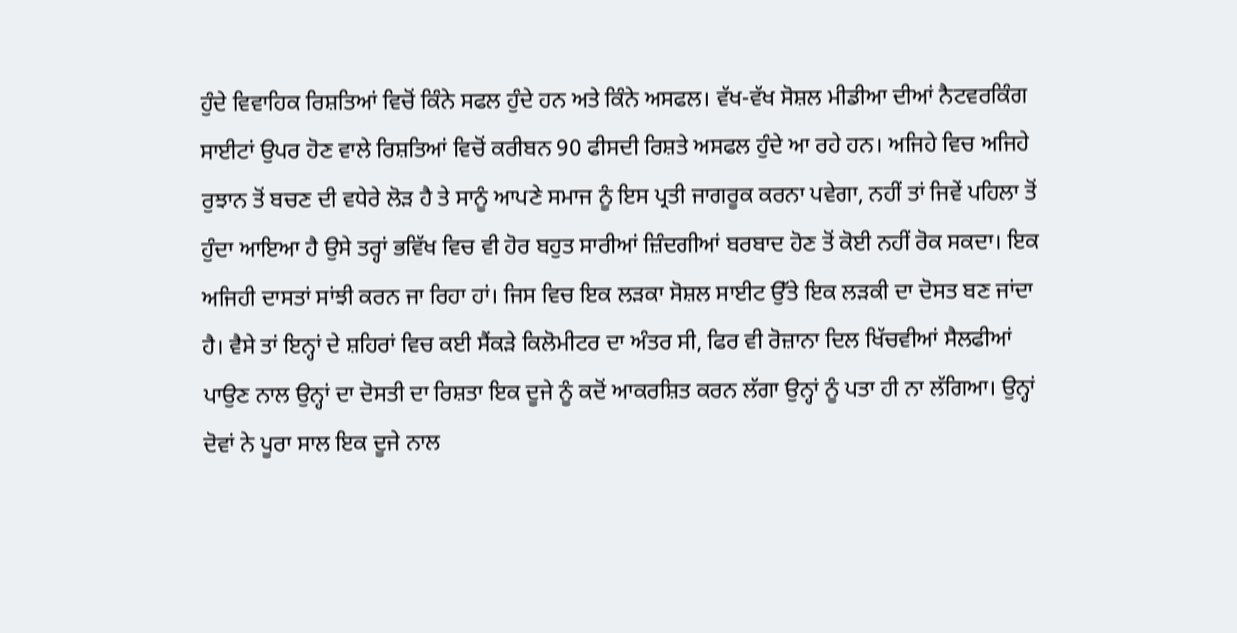ਹੁੰਦੇ ਵਿਵਾਹਿਕ ਰਿਸ਼ਤਿਆਂ ਵਿਚੋਂ ਕਿੰਨੇ ਸਫਲ ਹੁੰਦੇ ਹਨ ਅਤੇ ਕਿੰਨੇ ਅਸਫਲ। ਵੱਖ-ਵੱਖ ਸੋਸ਼ਲ ਮੀਡੀਆ ਦੀਆਂ ਨੈਟਵਰਕਿੰਗ ਸਾਈਟਾਂ ਉਪਰ ਹੋਣ ਵਾਲੇ ਰਿਸ਼ਤਿਆਂ ਵਿਚੋਂ ਕਰੀਬਨ 90 ਫੀਸਦੀ ਰਿਸ਼ਤੇ ਅਸਫਲ ਹੁੰਦੇ ਆ ਰਹੇ ਹਨ। ਅਜਿਹੇ ਵਿਚ ਅਜਿਹੇ ਰੁਝਾਨ ਤੋਂ ਬਚਣ ਦੀ ਵਧੇਰੇ ਲੋੜ ਹੈ ਤੇ ਸਾਨੂੰ ਆਪਣੇ ਸਮਾਜ ਨੂੰ ਇਸ ਪ੍ਰਤੀ ਜਾਗਰੂਕ ਕਰਨਾ ਪਵੇਗਾ, ਨਹੀਂ ਤਾਂ ਜਿਵੇਂ ਪਹਿਲਾ ਤੋਂ ਹੁੰਦਾ ਆਇਆ ਹੈ ਉਸੇ ਤਰ੍ਹਾਂ ਭਵਿੱਖ ਵਿਚ ਵੀ ਹੋਰ ਬਹੁਤ ਸਾਰੀਆਂ ਜ਼ਿੰਦਗੀਆਂ ਬਰਬਾਦ ਹੋਣ ਤੋਂ ਕੋਈ ਨਹੀਂ ਰੋਕ ਸਕਦਾ। ਇਕ ਅਜਿਹੀ ਦਾਸਤਾਂ ਸਾਂਝੀ ਕਰਨ ਜਾ ਰਿਹਾ ਹਾਂ। ਜਿਸ ਵਿਚ ਇਕ ਲੜਕਾ ਸੋਸ਼ਲ ਸਾਈਟ ਉੱਤੇ ਇਕ ਲੜਕੀ ਦਾ ਦੋਸਤ ਬਣ ਜਾਂਦਾ ਹੈ। ਵੈਸੇ ਤਾਂ ਇਨ੍ਹਾਂ ਦੇ ਸ਼ਹਿਰਾਂ ਵਿਚ ਕਈ ਸੈਂਕੜੇ ਕਿਲੋਮੀਟਰ ਦਾ ਅੰਤਰ ਸੀ, ਫਿਰ ਵੀ ਰੋਜ਼ਾਨਾ ਦਿਲ ਖਿੱਚਵੀਆਂ ਸੈਲਫੀਆਂ ਪਾਉਣ ਨਾਲ ਉਨ੍ਹਾਂ ਦਾ ਦੋਸਤੀ ਦਾ ਰਿਸ਼ਤਾ ਇਕ ਦੂਜੇ ਨੂੰ ਕਦੋਂ ਆਕਰਸ਼ਿਤ ਕਰਨ ਲੱਗਾ ਉਨ੍ਹਾਂ ਨੂੰ ਪਤਾ ਹੀ ਨਾ ਲੱਗਿਆ। ਉਨ੍ਹਾਂ ਦੋਵਾਂ ਨੇ ਪੂਰਾ ਸਾਲ ਇਕ ਦੂਜੇ ਨਾਲ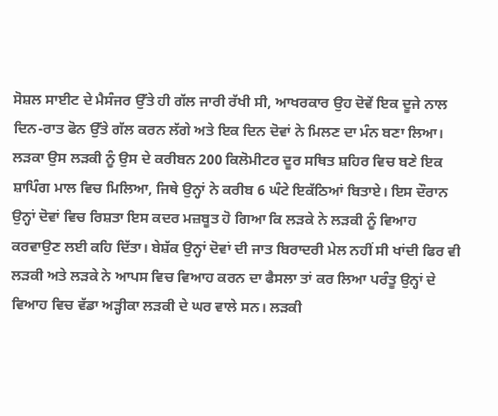ਸੋਸ਼ਲ ਸਾਈਟ ਦੇ ਮੈਸੰਜਰ ਉੱਤੇ ਹੀ ਗੱਲ ਜਾਰੀ ਰੱਖੀ ਸੀ, ਆਖਰਕਾਰ ਉਹ ਦੋਵੇਂ ਇਕ ਦੂਜੇ ਨਾਲ ਦਿਨ-ਰਾਤ ਫੋਨ ਉੱਤੇ ਗੱਲ ਕਰਨ ਲੱਗੇ ਅਤੇ ਇਕ ਦਿਨ ਦੋਵਾਂ ਨੇ ਮਿਲਣ ਦਾ ਮੰਨ ਬਣਾ ਲਿਆ। ਲੜਕਾ ਉਸ ਲੜਕੀ ਨੂੰ ਉਸ ਦੇ ਕਰੀਬਨ 200 ਕਿਲੋਮੀਟਰ ਦੂਰ ਸਥਿਤ ਸ਼ਹਿਰ ਵਿਚ ਬਣੇ ਇਕ ਸ਼ਾਪਿੰਗ ਮਾਲ ਵਿਚ ਮਿਲਿਆ, ਜਿਥੇ ਉਨ੍ਹਾਂ ਨੇ ਕਰੀਬ 6 ਘੰਟੇ ਇਕੱਠਿਆਂ ਬਿਤਾਏ। ਇਸ ਦੌਰਾਨ ਉਨ੍ਹਾਂ ਦੋਵਾਂ ਵਿਚ ਰਿਸ਼ਤਾ ਇਸ ਕਦਰ ਮਜ਼ਬੂਤ ਹੋ ਗਿਆ ਕਿ ਲੜਕੇ ਨੇ ਲੜਕੀ ਨੂੰ ਵਿਆਹ ਕਰਵਾਉਣ ਲਈ ਕਹਿ ਦਿੱਤਾ। ਬੇਸ਼ੱਕ ਉਨ੍ਹਾਂ ਦੋਵਾਂ ਦੀ ਜਾਤ ਬਿਰਾਦਰੀ ਮੇਲ ਨਹੀਂ ਸੀ ਖਾਂਦੀ ਫਿਰ ਵੀ ਲੜਕੀ ਅਤੇ ਲੜਕੇ ਨੇ ਆਪਸ ਵਿਚ ਵਿਆਹ ਕਰਨ ਦਾ ਫੈਸਲਾ ਤਾਂ ਕਰ ਲਿਆ ਪਰੰਤੂ ਉਨ੍ਹਾਂ ਦੇ ਵਿਆਹ ਵਿਚ ਵੱਡਾ ਅੜ੍ਹੀਕਾ ਲੜਕੀ ਦੇ ਘਰ ਵਾਲੇ ਸਨ। ਲੜਕੀ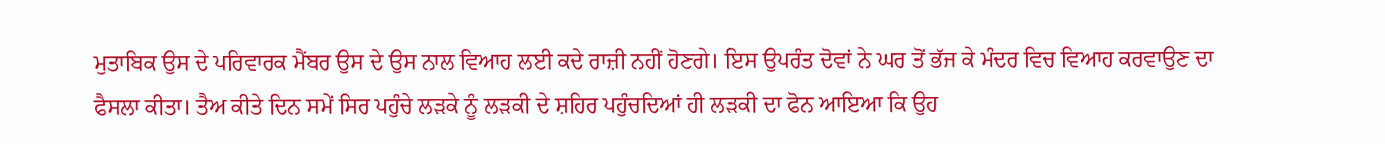ਮੁਤਾਬਿਕ ਉਸ ਦੇ ਪਰਿਵਾਰਕ ਮੈਂਬਰ ਉਸ ਦੇ ਉਸ ਨਾਲ ਵਿਆਹ ਲਈ ਕਦੇ ਰਾਜ਼ੀ ਨਹੀਂ ਹੋਣਗੇ। ਇਸ ਉਪਰੰਤ ਦੋਵਾਂ ਨੇ ਘਰ ਤੋਂ ਭੱਜ ਕੇ ਮੰਦਰ ਵਿਚ ਵਿਆਹ ਕਰਵਾਉਣ ਦਾ ਫੈਸਲਾ ਕੀਤਾ। ਤੈਅ ਕੀਤੇ ਦਿਨ ਸਮੇਂ ਸਿਰ ਪਹੁੰਚੇ ਲੜਕੇ ਨੂੰ ਲੜਕੀ ਦੇ ਸ਼ਹਿਰ ਪਹੁੰਚਦਿਆਂ ਹੀ ਲੜਕੀ ਦਾ ਫੋਨ ਆਇਆ ਕਿ ਉਹ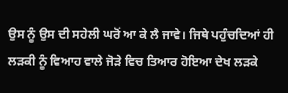ਉਸ ਨੂੰ ਉਸ ਦੀ ਸਹੇਲੀ ਘਰੋਂ ਆ ਕੇ ਲੈ ਜਾਵੇ। ਜਿਥੇ ਪਹੁੰਚਦਿਆਂ ਹੀ ਲੜਕੀ ਨੂੰ ਵਿਆਹ ਵਾਲੇ ਜੋੜੇ ਵਿਚ ਤਿਆਰ ਹੋਇਆ ਦੇਖ ਲੜਕੇ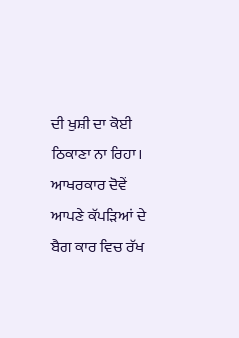ਦੀ ਖੁਸ਼ੀ ਦਾ ਕੋਈ ਠਿਕਾਣਾ ਨਾ ਰਿਹਾ। ਆਖਰਕਾਰ ਦੋਵੇਂ ਆਪਣੇ ਕੱਪੜਿਆਂ ਦੇ ਬੈਗ ਕਾਰ ਵਿਚ ਰੱਖ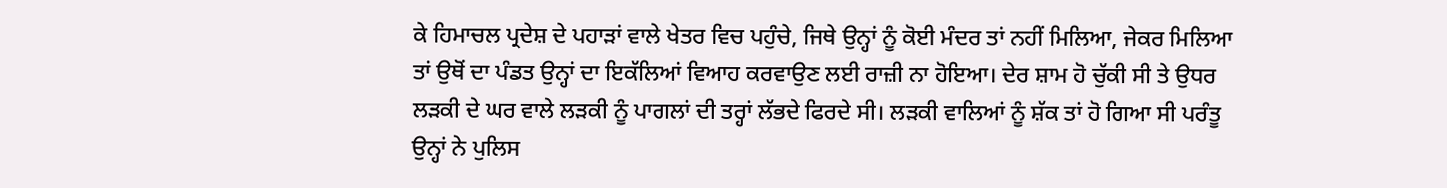ਕੇ ਹਿਮਾਚਲ ਪ੍ਰਦੇਸ਼ ਦੇ ਪਹਾੜਾਂ ਵਾਲੇ ਖੇਤਰ ਵਿਚ ਪਹੁੰਚੇ, ਜਿਥੇ ਉਨ੍ਹਾਂ ਨੂੰ ਕੋਈ ਮੰਦਰ ਤਾਂ ਨਹੀਂ ਮਿਲਿਆ, ਜੇਕਰ ਮਿਲਿਆ ਤਾਂ ਉਥੋਂ ਦਾ ਪੰਡਤ ਉਨ੍ਹਾਂ ਦਾ ਇਕੱਲਿਆਂ ਵਿਆਹ ਕਰਵਾਉਣ ਲਈ ਰਾਜ਼ੀ ਨਾ ਹੋਇਆ। ਦੇਰ ਸ਼ਾਮ ਹੋ ਚੁੱਕੀ ਸੀ ਤੇ ਉਧਰ ਲੜਕੀ ਦੇ ਘਰ ਵਾਲੇ ਲੜਕੀ ਨੂੰ ਪਾਗਲਾਂ ਦੀ ਤਰ੍ਹਾਂ ਲੱਭਦੇ ਫਿਰਦੇ ਸੀ। ਲੜਕੀ ਵਾਲਿਆਂ ਨੂੰ ਸ਼ੱਕ ਤਾਂ ਹੋ ਗਿਆ ਸੀ ਪਰੰਤੂ ਉਨ੍ਹਾਂ ਨੇ ਪੁਲਿਸ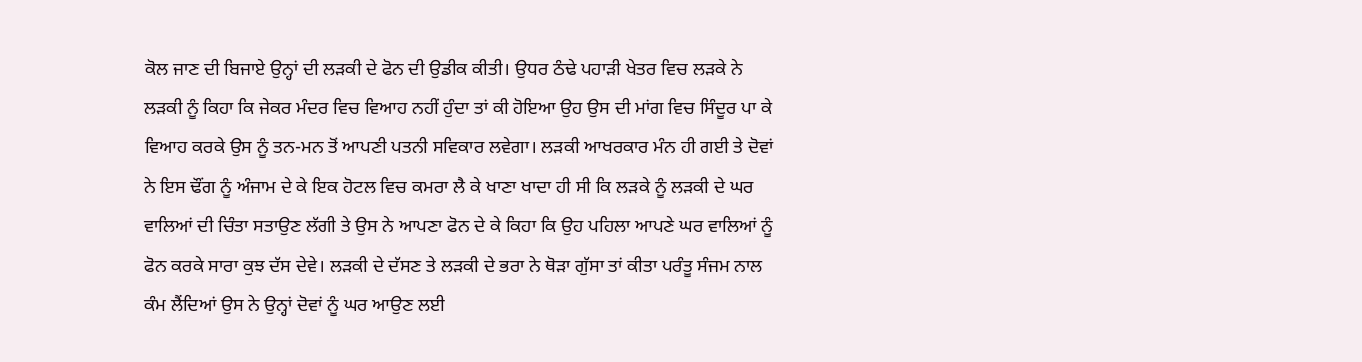ਕੋਲ ਜਾਣ ਦੀ ਬਿਜਾਏ ਉਨ੍ਹਾਂ ਦੀ ਲੜਕੀ ਦੇ ਫੋਨ ਦੀ ਉਡੀਕ ਕੀਤੀ। ਉਧਰ ਠੰਢੇ ਪਹਾੜੀ ਖੇਤਰ ਵਿਚ ਲੜਕੇ ਨੇ ਲੜਕੀ ਨੂੰ ਕਿਹਾ ਕਿ ਜੇਕਰ ਮੰਦਰ ਵਿਚ ਵਿਆਹ ਨਹੀਂ ਹੁੰਦਾ ਤਾਂ ਕੀ ਹੋਇਆ ਉਹ ਉਸ ਦੀ ਮਾਂਗ ਵਿਚ ਸਿੰਦੂਰ ਪਾ ਕੇ ਵਿਆਹ ਕਰਕੇ ਉਸ ਨੂੰ ਤਨ-ਮਨ ਤੋਂ ਆਪਣੀ ਪਤਨੀ ਸਵਿਕਾਰ ਲਵੇਗਾ। ਲੜਕੀ ਆਖਰਕਾਰ ਮੰਨ ਹੀ ਗਈ ਤੇ ਦੋਵਾਂ ਨੇ ਇਸ ਢੌਂਗ ਨੂੰ ਅੰਜਾਮ ਦੇ ਕੇ ਇਕ ਹੋਟਲ ਵਿਚ ਕਮਰਾ ਲੈ ਕੇ ਖਾਣਾ ਖਾਦਾ ਹੀ ਸੀ ਕਿ ਲੜਕੇ ਨੂੰ ਲੜਕੀ ਦੇ ਘਰ ਵਾਲਿਆਂ ਦੀ ਚਿੰਤਾ ਸਤਾਉਣ ਲੱਗੀ ਤੇ ਉਸ ਨੇ ਆਪਣਾ ਫੋਨ ਦੇ ਕੇ ਕਿਹਾ ਕਿ ਉਹ ਪਹਿਲਾ ਆਪਣੇ ਘਰ ਵਾਲਿਆਂ ਨੂੰ ਫੋਨ ਕਰਕੇ ਸਾਰਾ ਕੁਝ ਦੱਸ ਦੇਵੇ। ਲੜਕੀ ਦੇ ਦੱਸਣ ਤੇ ਲੜਕੀ ਦੇ ਭਰਾ ਨੇ ਥੋੜਾ ਗੁੱਸਾ ਤਾਂ ਕੀਤਾ ਪਰੰਤੂ ਸੰਜਮ ਨਾਲ ਕੰਮ ਲੈਂਦਿਆਂ ਉਸ ਨੇ ਉਨ੍ਹਾਂ ਦੋਵਾਂ ਨੂੰ ਘਰ ਆਉਣ ਲਈ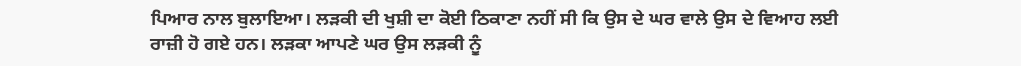ਪਿਆਰ ਨਾਲ ਬੁਲਾਇਆ। ਲੜਕੀ ਦੀ ਖੁਸ਼ੀ ਦਾ ਕੋਈ ਠਿਕਾਣਾ ਨਹੀਂ ਸੀ ਕਿ ਉਸ ਦੇ ਘਰ ਵਾਲੇ ਉਸ ਦੇ ਵਿਆਹ ਲਈ ਰਾਜ਼ੀ ਹੋ ਗਏ ਹਨ। ਲੜਕਾ ਆਪਣੇ ਘਰ ਉਸ ਲੜਕੀ ਨੂੰ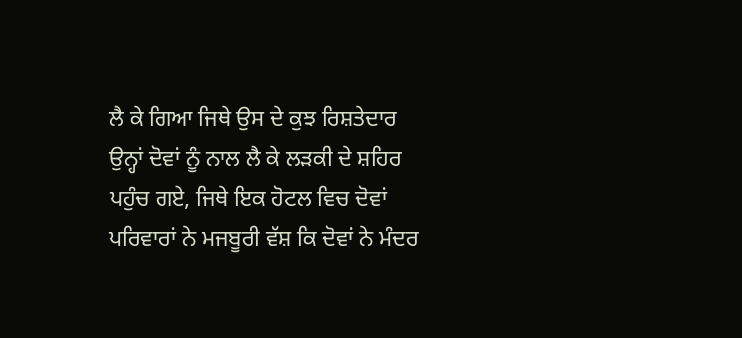ਲੈ ਕੇ ਗਿਆ ਜਿਥੇ ਉਸ ਦੇ ਕੁਝ ਰਿਸ਼ਤੇਦਾਰ ਉਨ੍ਹਾਂ ਦੋਵਾਂ ਨੂੰ ਨਾਲ ਲੈ ਕੇ ਲੜਕੀ ਦੇ ਸ਼ਹਿਰ ਪਹੁੰਚ ਗਏ, ਜਿਥੇ ਇਕ ਹੋਟਲ ਵਿਚ ਦੋਵਾਂ ਪਰਿਵਾਰਾਂ ਨੇ ਮਜਬੂਰੀ ਵੱਸ਼ ਕਿ ਦੋਵਾਂ ਨੇ ਮੰਦਰ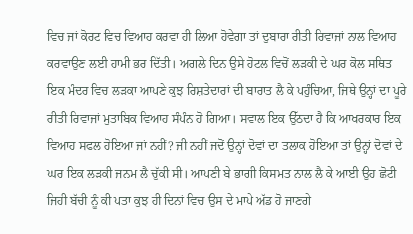ਵਿਚ ਜਾਂ ਕੋਰਟ ਵਿਚ ਵਿਆਹ ਕਰਵਾ ਹੀ ਲਿਆ ਹੋਵੇਗਾ ਤਾਂ ਦੁਬਾਰਾ ਰੀਤੀ ਰਿਵਾਜਾਂ ਨਾਲ ਵਿਆਹ ਕਰਵਾਉਣ ਲਈ ਹਾਮੀ ਭਰ ਦਿੱਤੀ। ਅਗਲੇ ਦਿਨ ਉਸੇ ਹੋਟਲ ਵਿਚੋਂ ਲੜਕੀ ਦੇ ਘਰ ਕੋਲ ਸਥਿਤ ਇਕ ਮੰਦਰ ਵਿਚ ਲੜਕਾ ਆਪਣੇ ਕੁਝ ਰਿਸ਼ਤੇਦਾਰਾਂ ਦੀ ਬਾਰਾਤ ਲੈ ਕੇ ਪਹੁੰਚਿਆ, ਜਿਥੇ ਉਨ੍ਹਾਂ ਦਾ ਪੂਰੇ ਰੀਤੀ ਰਿਵਾਜਾਂ ਮੁਤਾਬਿਕ ਵਿਆਹ ਸੰਪੰਨ ਹੋ ਗਿਆ। ਸਵਾਲ ਇਕ ਉੱਠਦਾ ਹੈ ਕਿ ਆਖਰਕਾਰ ਇਕ ਵਿਆਹ ਸਫਲ ਹੋਇਆ ਜਾਂ ਨਹੀਂ? ਜੀ ਨਹੀਂ ਜਦੋਂ ਉਨ੍ਹਾਂ ਦੋਵਾਂ ਦਾ ਤਲਾਕ ਹੋਇਆ ਤਾਂ ਉਨ੍ਹਾਂ ਦੋਵਾਂ ਦੇ ਘਰ ਇਕ ਲੜਕੀ ਜਨਮ ਲੈ ਚੁੱਕੀ ਸੀ। ਆਪਣੀ ਬੇ ਭਾਗੀ ਕਿਸਮਤ ਨਾਲ ਲੈ ਕੇ ਆਈ ਉਹ ਛੋਟੀ ਜਿਹੀ ਬੱਚੀ ਨੂੰ ਕੀ ਪਤਾ ਕੁਝ ਹੀ ਦਿਨਾਂ ਵਿਚ ਉਸ ਦੇ ਮਾਪੇ ਅੱਡ ਹੋ ਜਾਣਗੇ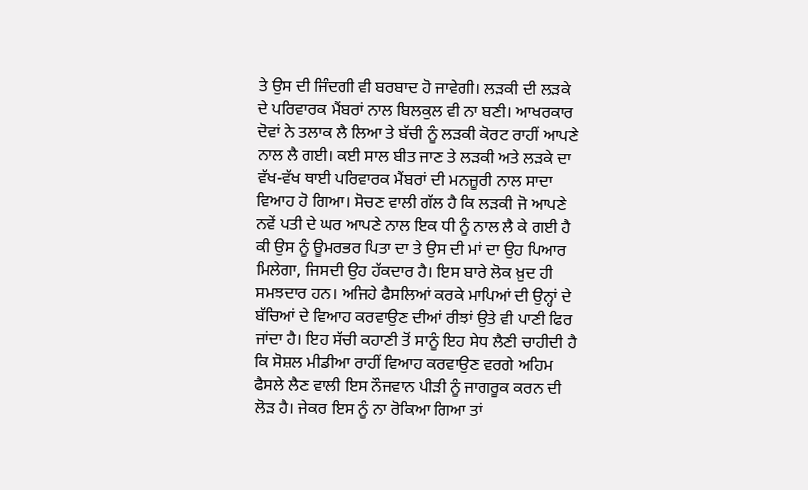ਤੇ ਉਸ ਦੀ ਜਿੰਦਗੀ ਵੀ ਬਰਬਾਦ ਹੋ ਜਾਵੇਗੀ। ਲੜਕੀ ਦੀ ਲੜਕੇ ਦੇ ਪਰਿਵਾਰਕ ਮੈਂਬਰਾਂ ਨਾਲ ਬਿਲਕੁਲ ਵੀ ਨਾ ਬਣੀ। ਆਖਰਕਾਰ ਦੋਵਾਂ ਨੇ ਤਲਾਕ ਲੈ ਲਿਆ ਤੇ ਬੱਚੀ ਨੂੰ ਲੜਕੀ ਕੋਰਟ ਰਾਹੀਂ ਆਪਣੇ ਨਾਲ ਲੈ ਗਈ। ਕਈ ਸਾਲ ਬੀਤ ਜਾਣ ਤੇ ਲੜਕੀ ਅਤੇ ਲੜਕੇ ਦਾ ਵੱਖ-ਵੱਖ ਥਾਈ ਪਰਿਵਾਰਕ ਮੈਂਬਰਾਂ ਦੀ ਮਨਜ਼ੂਰੀ ਨਾਲ ਸਾਦਾ ਵਿਆਹ ਹੋ ਗਿਆ। ਸੋਚਣ ਵਾਲੀ ਗੱਲ ਹੈ ਕਿ ਲੜਕੀ ਜੋ ਆਪਣੇ ਨਵੇਂ ਪਤੀ ਦੇ ਘਰ ਆਪਣੇ ਨਾਲ ਇਕ ਧੀ ਨੂੰ ਨਾਲ ਲੈ ਕੇ ਗਈ ਹੈ ਕੀ ਉਸ ਨੂੰ ਊਮਰਭਰ ਪਿਤਾ ਦਾ ਤੇ ਉਸ ਦੀ ਮਾਂ ਦਾ ਉਹ ਪਿਆਰ ਮਿਲੇਗਾ, ਜਿਸਦੀ ਉਹ ਹੱਕਦਾਰ ਹੈ। ਇਸ ਬਾਰੇ ਲੋਕ ਖ਼ੁਦ ਹੀ ਸਮਝਦਾਰ ਹਨ। ਅਜਿਹੇ ਫੈਸਲਿਆਂ ਕਰਕੇ ਮਾਪਿਆਂ ਦੀ ਉਨ੍ਹਾਂ ਦੇ ਬੱਚਿਆਂ ਦੇ ਵਿਆਹ ਕਰਵਾਉਣ ਦੀਆਂ ਰੀਝਾਂ ਉਤੇ ਵੀ ਪਾਣੀ ਫਿਰ ਜਾਂਦਾ ਹੈ। ਇਹ ਸੱਚੀ ਕਹਾਣੀ ਤੋਂ ਸਾਨੂੰ ਇਹ ਸੇਧ ਲੈਣੀ ਚਾਹੀਦੀ ਹੈ ਕਿ ਸੋਸ਼ਲ ਮੀਡੀਆ ਰਾਹੀਂ ਵਿਆਹ ਕਰਵਾਉਣ ਵਰਗੇ ਅਹਿਮ ਫੈਸਲੇ ਲੈਣ ਵਾਲੀ ਇਸ ਨੌਜਵਾਨ ਪੀੜੀ ਨੂੰ ਜਾਗਰੂਕ ਕਰਨ ਦੀ ਲੋੜ ਹੈ। ਜੇਕਰ ਇਸ ਨੂੰ ਨਾ ਰੋਕਿਆ ਗਿਆ ਤਾਂ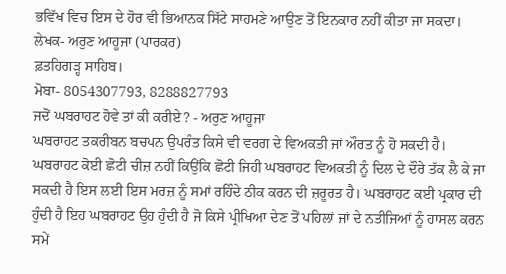ਭਵਿੱਖ ਵਿਚ ਇਸ ਦੇ ਹੋਰ ਵੀ ਭਿਆਨਕ ਸਿੱਟੇ ਸਾਹਮਣੇ ਆਉਣ ਤੋਂ ਇਨਕਾਰ ਨਹੀਂ ਕੀਤਾ ਜਾ ਸਕਦਾ।
ਲੇਖਕ- ਅਰੁਣ ਆਹੂਜਾ (ਪਾਰਕਰ)
ਫ਼ਤਹਿਗੜ੍ਹ ਸਾਹਿਬ।
ਮੋਬਾ- 8054307793, 8288827793
ਜਦੋਂ ਘਬਰਾਹਟ ਹੋਵੇ ਤਾਂ ਕੀ ਕਰੀਏ? - ਅਰੁਣ ਆਹੂਜਾ
ਘਬਰਾਹਟ ਤਕਰੀਬਨ ਬਚਪਨ ਉਪਰੰਤ ਕਿਸੇ ਵੀ ਵਰਗ ਦੇ ਵਿਅਕਤੀ ਜਾਂ ਔਰਤ ਨੂੰ ਹੋ ਸਕਦੀ ਹੈ। ਘਬਰਾਹਟ ਕੋਈ ਛੋਟੀ ਚੀਜ਼ ਨਹੀਂ ਕਿਉਂਕਿ ਛੋਟੀ ਜਿਹੀ ਘਬਰਾਹਟ ਵਿਅਕਤੀ ਨੂੰ ਦਿਲ ਦੇ ਦੌਰੇ ਤੱਕ ਲੈ ਕੇ ਜਾ ਸਕਦੀ ਹੈ ਇਸ ਲਈ ਇਸ ਮਰਜ਼ ਨੂੰ ਸਮਾਂ ਰਹਿੰਦੇ ਠੀਕ ਕਰਨ ਦੀ ਜ਼ਰੂਰਤ ਹੈ। ਘਬਰਾਹਟ ਕਈ ਪ੍ਰਕਾਰ ਦੀ ਹੁੰਦੀ ਹੈ ਇਹ ਘਬਰਾਹਟ ਉਹ ਹੁੰਦੀ ਹੈ ਜੋ ਕਿਸੇ ਪ੍ਰੀਖਿਆ ਦੇਣ ਤੋਂ ਪਹਿਲਾਂ ਜਾਂ ਦੇ ਨਤੀਜਿਆਂ ਨੂੰ ਹਾਸਲ ਕਰਨ ਸਮੇਂ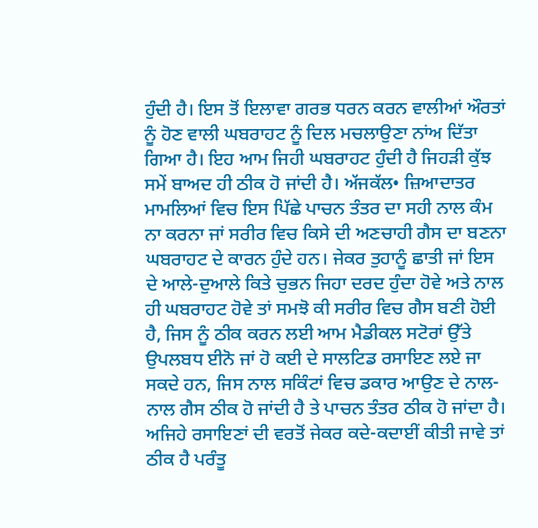ਹੁੰਦੀ ਹੈ। ਇਸ ਤੋਂ ਇਲਾਵਾ ਗਰਭ ਧਰਨ ਕਰਨ ਵਾਲੀਆਂ ਔਰਤਾਂ ਨੂੰ ਹੋਣ ਵਾਲੀ ਘਬਰਾਹਟ ਨੂੰ ਦਿਲ ਮਚਲਾਉਣਾ ਨਾਂਅ ਦਿੱਤਾ ਗਿਆ ਹੈ। ਇਹ ਆਮ ਜਿਹੀ ਘਬਰਾਹਟ ਹੁੰਦੀ ਹੈ ਜਿਹੜੀ ਕੁੱਝ ਸਮੇਂ ਬਾਅਦ ਹੀ ਠੀਕ ਹੋ ਜਾਂਦੀ ਹੈ। ਅੱਜਕੱਲ• ਜ਼ਿਆਦਾਤਰ ਮਾਮਲਿਆਂ ਵਿਚ ਇਸ ਪਿੱਛੇ ਪਾਚਨ ਤੰਤਰ ਦਾ ਸਹੀ ਨਾਲ ਕੰਮ ਨਾ ਕਰਨਾ ਜਾਂ ਸਰੀਰ ਵਿਚ ਕਿਸੇ ਦੀ ਅਣਚਾਹੀ ਗੈਸ ਦਾ ਬਣਨਾ ਘਬਰਾਹਟ ਦੇ ਕਾਰਨ ਹੁੰਦੇ ਹਨ। ਜੇਕਰ ਤੁਹਾਨੂੰ ਛਾਤੀ ਜਾਂ ਇਸ ਦੇ ਆਲੇ-ਦੁਆਲੇ ਕਿਤੇ ਚੁਭਨ ਜਿਹਾ ਦਰਦ ਹੁੰਦਾ ਹੋਵੇ ਅਤੇ ਨਾਲ ਹੀ ਘਬਰਾਹਟ ਹੋਵੇ ਤਾਂ ਸਮਝੋ ਕੀ ਸਰੀਰ ਵਿਚ ਗੈਸ ਬਣੀ ਹੋਈ ਹੈ, ਜਿਸ ਨੂੰ ਠੀਕ ਕਰਨ ਲਈ ਆਮ ਮੈਡੀਕਲ ਸਟੋਰਾਂ ਉੱਤੇ ਉਪਲਬਧ ਈਨੋ ਜਾਂ ਹੋ ਕਈ ਦੇ ਸਾਲਟਿਡ ਰਸਾਇਣ ਲਏ ਜਾ ਸਕਦੇ ਹਨ, ਜਿਸ ਨਾਲ ਸਕਿੰਟਾਂ ਵਿਚ ਡਕਾਰ ਆਉਣ ਦੇ ਨਾਲ-ਨਾਲ ਗੈਸ ਠੀਕ ਹੋ ਜਾਂਦੀ ਹੈ ਤੇ ਪਾਚਨ ਤੰਤਰ ਠੀਕ ਹੋ ਜਾਂਦਾ ਹੈ। ਅਜਿਹੇ ਰਸਾਇਣਾਂ ਦੀ ਵਰਤੋਂ ਜੇਕਰ ਕਦੇ-ਕਦਾਈਂ ਕੀਤੀ ਜਾਵੇ ਤਾਂ ਠੀਕ ਹੈ ਪਰੰਤੂ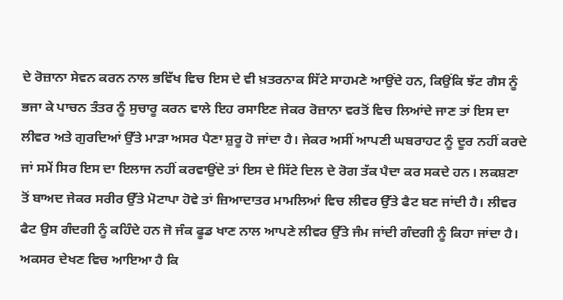ਦੇ ਰੋਜ਼ਾਨਾ ਸੇਵਨ ਕਰਨ ਨਾਲ ਭਵਿੱਖ ਵਿਚ ਇਸ ਦੇ ਵੀ ਖ਼ਤਰਨਾਕ ਸਿੱਟੇ ਸਾਹਮਣੇ ਆਉਂਦੇ ਹਨ, ਕਿਉਂਕਿ ਝੱਟ ਗੈਸ ਨੂੰ ਭਜਾ ਕੇ ਪਾਚਨ ਤੰਤਰ ਨੂੰ ਸੁਚਾਰੂ ਕਰਨ ਵਾਲੇ ਇਹ ਰਸਾਇਣ ਜੇਕਰ ਰੋਜ਼ਾਨਾ ਵਰਤੋਂ ਵਿਚ ਲਿਆਂਦੇ ਜਾਣ ਤਾਂ ਇਸ ਦਾ ਲੀਵਰ ਅਤੇ ਗੁਰਦਿਆਂ ਉੱਤੇ ਮਾੜਾ ਅਸਰ ਪੈਣਾ ਸ਼ੁਰੂ ਹੋ ਜਾਂਦਾ ਹੈ। ਜੇਕਰ ਅਸੀਂ ਆਪਣੀ ਘਬਰਾਹਟ ਨੂੰ ਦੂਰ ਨਹੀਂ ਕਰਦੇ ਜਾਂ ਸਮੇਂ ਸਿਰ ਇਸ ਦਾ ਇਲਾਜ ਨਹੀਂ ਕਰਵਾਉਂਦੇ ਤਾਂ ਇਸ ਦੇ ਸਿੱਟੇ ਦਿਲ ਦੇ ਰੋਗ ਤੱਕ ਪੈਦਾ ਕਰ ਸਕਦੇ ਹਨ। ਲਕਸ਼ਣਾ ਤੋਂ ਬਾਅਦ ਜੇਕਰ ਸਰੀਰ ਉੱਤੇ ਮੋਟਾਪਾ ਹੋਵੇ ਤਾਂ ਜ਼ਿਆਦਾਤਰ ਮਾਮਲਿਆਂ ਵਿਚ ਲੀਵਰ ਉੱਤੇ ਫੈਟ ਬਣ ਜਾਂਦੀ ਹੈ। ਲੀਵਰ ਫੈਟ ਉਸ ਗੰਦਗੀ ਨੂੰ ਕਹਿੰਦੇ ਹਨ ਜੋ ਜੰਕ ਫੂਡ ਖਾਣ ਨਾਲ ਆਪਣੇ ਲੀਵਰ ਉੱਤੇ ਜੰਮ ਜਾਂਦੀ ਗੰਦਗੀ ਨੂੰ ਕਿਹਾ ਜਾਂਦਾ ਹੈ। ਅਕਸਰ ਦੇਖਣ ਵਿਚ ਆਇਆ ਹੈ ਕਿ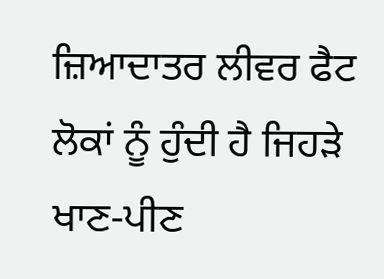ਜ਼ਿਆਦਾਤਰ ਲੀਵਰ ਫੈਟ ਲੋਕਾਂ ਨੂੰ ਹੁੰਦੀ ਹੈ ਜਿਹੜੇ ਖਾਣ-ਪੀਣ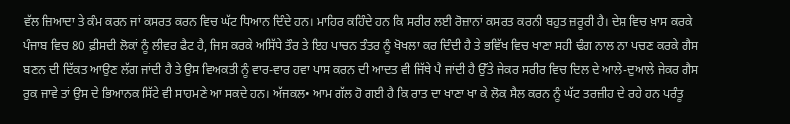ਵੱਲ ਜ਼ਿਆਦਾ ਤੇ ਕੰਮ ਕਰਨ ਜਾਂ ਕਸਰਤ ਕਰਨ ਵਿਚ ਘੱਟ ਧਿਆਨ ਦਿੰਦੇ ਹਨ। ਮਾਹਿਰ ਕਹਿੰਦੇ ਹਨ ਕਿ ਸਰੀਰ ਲਈ ਰੋਜ਼ਾਨਾਂ ਕਸਰਤ ਕਰਨੀ ਬਹੁਤ ਜ਼ਰੂਰੀ ਹੈ। ਦੇਸ਼ ਵਿਚ ਖ਼ਾਸ ਕਰਕੇ ਪੰਜਾਬ ਵਿਚ 80 ਫ਼ੀਸਦੀ ਲੋਕਾਂ ਨੂੰ ਲੀਵਰ ਫੈਟ ਹੈ, ਜਿਸ ਕਰਕੇ ਅਸਿੱਧੇ ਤੌਰ ਤੇ ਇਹ ਪਾਚਨ ਤੰਤਰ ਨੂੰ ਖੋਖਲਾ ਕਰ ਦਿੰਦੀ ਹੈ ਤੇ ਭਵਿੱਖ ਵਿਚ ਖਾਣਾ ਸਹੀ ਢੰਗ ਨਾਲ ਨਾ ਪਚਣ ਕਰਕੇ ਗੈਸ ਬਣਨ ਦੀ ਦਿੱਕਤ ਆਉਣ ਲੱਗ ਜਾਂਦੀ ਹੈ ਤੇ ਉਸ ਵਿਅਕਤੀ ਨੂੰ ਵਾਰ-ਵਾਰ ਹਵਾ ਪਾਸ ਕਰਨ ਦੀ ਆਦਤ ਵੀ ਜਿੱਥੇ ਪੈ ਜਾਂਦੀ ਹੈ ਉੱਤੇ ਜੇਕਰ ਸਰੀਰ ਵਿਚ ਦਿਲ ਦੇ ਆਲੇ-ਦੁਆਲੇ ਜੇਕਰ ਗੈਸ ਰੁਕ ਜਾਵੇ ਤਾਂ ਉਸ ਦੇ ਭਿਆਨਕ ਸਿੱਟੇ ਵੀ ਸਾਹਮਣੇ ਆ ਸਕਦੇ ਹਨ। ਅੱਜਕਲ• ਆਮ ਗੱਲ ਹੋ ਗਈ ਹੈ ਕਿ ਰਾਤ ਦਾ ਖਾਣਾ ਖਾ ਕੇ ਲੋਕ ਸੈਲ ਕਰਨ ਨੂੰ ਘੱਟ ਤਰਜ਼ੀਹ ਦੇ ਰਹੇ ਹਨ ਪਰੰਤੂ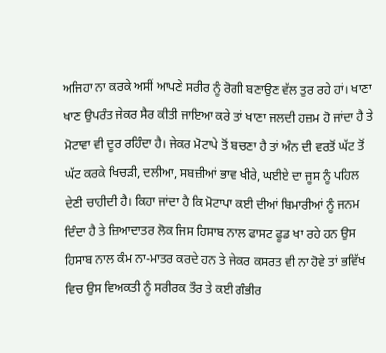ਅਜਿਹਾ ਨਾ ਕਰਕੇ ਅਸੀਂ ਆਪਣੇ ਸਰੀਰ ਨੂੰ ਰੋਗੀ ਬਣਾਉਣ ਵੱਲ ਤੁਰ ਰਹੇ ਹਾਂ। ਖਾਣਾ ਖਾਣ ਉਪਰੰਤ ਜੇਕਰ ਸੈਰ ਕੀਤੀ ਜਾਇਆ ਕਰੇ ਤਾਂ ਖਾਣਾ ਜਲਦੀ ਹਜ਼ਮ ਹੋ ਜਾਂਦਾ ਹੈ ਤੇ ਮੋਟਾਵਾ ਵੀ ਦੂਰ ਰਹਿੰਦਾ ਹੈ। ਜੇਕਰ ਮੋਟਾਪੇ ਤੋਂ ਬਚਣਾ ਹੈ ਤਾਂ ਅੰਨ ਦੀ ਵਰਤੋਂ ਘੱਟ ਤੋਂ ਘੱਟ ਕਰਕੇ ਖਿਚੜੀ, ਦਲੀਆ, ਸਬਜ਼ੀਆਂ ਭਾਵ ਖੀਰੇ, ਘਈਏ ਦਾ ਜੂਸ ਨੂੰ ਪਹਿਲ ਦੇਣੀ ਚਾਹੀਦੀ ਹੈ। ਕਿਹਾ ਜਾਂਦਾ ਹੈ ਕਿ ਮੋਟਾਪਾ ਕਈ ਦੀਆਂ ਬਿਮਾਰੀਆਂ ਨੂੰ ਜਨਮ ਦਿੰਦਾ ਹੈ ਤੇ ਜ਼ਿਆਦਾਤਰ ਲੋਕ ਜਿਸ ਹਿਸਾਬ ਨਾਲ ਫਾਸਟ ਫੂਡ ਖਾ ਰਹੇ ਹਨ ਉਸ ਹਿਸਾਬ ਨਾਲ ਕੰਮ ਨਾ-ਮਾਤਰ ਕਰਦੇ ਹਨ ਤੇ ਜੇਕਰ ਕਸਰਤ ਵੀ ਨਾ ਹੋਵੇ ਤਾਂ ਭਵਿੱਖ ਵਿਚ ਉਸ ਵਿਅਕਤੀ ਨੂੰ ਸਰੀਰਕ ਤੌਰ ਤੇ ਕਈ ਗੰਭੀਰ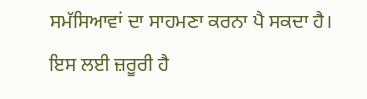ਸਮੱਸਿਆਵਾਂ ਦਾ ਸਾਹਮਣਾ ਕਰਨਾ ਪੈ ਸਕਦਾ ਹੈ। ਇਸ ਲਈ ਜ਼ਰੂਰੀ ਹੈ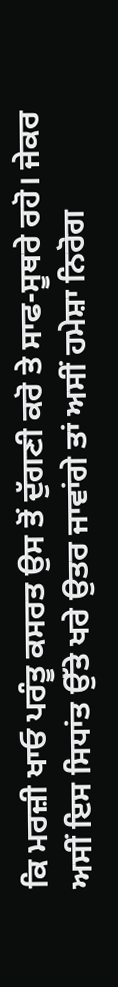ਕਿ ਮਰਜ਼ੀ ਖਾਓ ਪਰੰਤੂ ਕਸਰਤ ਉਸ ਤੋਂ ਦੁੱਗਣੀ ਕਰੋ ਤੇ ਸਾਫ-ਸੂਥਰੇ ਰਹੋ। ਜੇਕਰ ਅਸੀਂ ਇਸ ਸਿਧਾਂਤ ਉੱਤੇ ਖਰੇ ਉਤਰ ਜਾਵਾਂਗੇ ਤਾਂ ਅਸੀਂ ਹਮੇਸ਼ਾ ਨਿਰੋਗ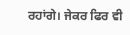ਰਹਾਂਗੇ। ਜੇਕਰ ਫਿਰ ਵੀ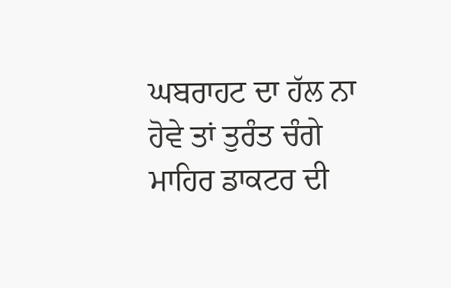ਘਬਰਾਹਟ ਦਾ ਹੱਲ ਨਾ ਹੋਵੇ ਤਾਂ ਤੁਰੰਤ ਚੰਗੇ ਮਾਹਿਰ ਡਾਕਟਰ ਦੀ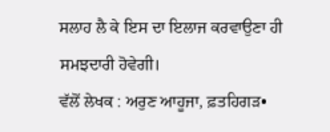ਸਲਾਹ ਲੈ ਕੇ ਇਸ ਦਾ ਇਲਾਜ ਕਰਵਾਉਣਾ ਹੀ ਸਮਝਦਾਰੀ ਹੋਵੇਗੀ।
ਵੱਲੋਂ ਲੇਖਕ : ਅਰੁਣ ਆਹੂਜਾ, ਫ਼ਤਹਿਗੜ•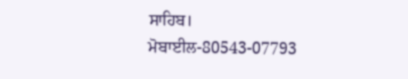ਸਾਹਿਬ।
ਮੋਬਾਈਲ-80543-07793